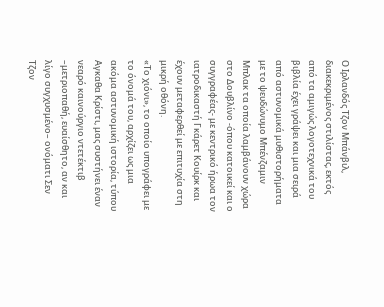Ο Ιρλανδός Τζον Μπάνβιλ, διακεκριμένος στιλίστας, εκτός από τα αμιγώς λογοτεχνικά του βιβλία έχει γράψει και μια σειρά από αστυνομικά μυθιστορήματα με το ψευδώνυμο Μπένζαμιν Μπλακ τα οποία λαμβάνουν χώρα στο Δουβλίνο -όπου κατοικεί και ο συγγραφέας- με κεντρικό ήρωα τον ιατροδικαστή Γκάρετ Κουίρκ και έχουν μεταφερθεί με επιτυχία στη μικρή οθόνη.
«Το χιόνι», το οποίο υπογράφει με το όνομά του, αρχίζει ως μια ακόμα αστυνομική ιστορία, τύπου Αγκαθα Κρίστι, μας συστήνει έναν νεαρό καινούργιο ντετέκτιβ –μετριοπαθή, ευαίσθητο, αν και λίγο συγχυσμένο– ονόματι Σεν Τζον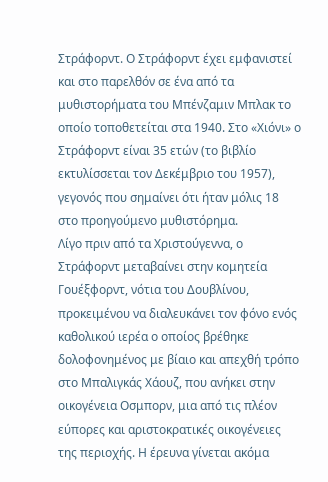Στράφορντ. Ο Στράφορντ έχει εμφανιστεί και στο παρελθόν σε ένα από τα μυθιστορήματα του Μπένζαμιν Μπλακ το οποίο τοποθετείται στα 1940. Στο «Χιόνι» ο Στράφορντ είναι 35 ετών (το βιβλίο εκτυλίσσεται τον Δεκέμβριο του 1957), γεγονός που σημαίνει ότι ήταν μόλις 18 στο προηγούμενο μυθιστόρημα.
Λίγο πριν από τα Χριστούγεννα, ο Στράφορντ μεταβαίνει στην κομητεία Γουέξφορντ, νότια του Δουβλίνου, προκειμένου να διαλευκάνει τον φόνο ενός καθολικού ιερέα ο οποίος βρέθηκε δολοφονημένος με βίαιο και απεχθή τρόπο στο Μπαλιγκάς Χάουζ, που ανήκει στην οικογένεια Οσμπορν, μια από τις πλέον εύπορες και αριστοκρατικές οικογένειες της περιοχής. Η έρευνα γίνεται ακόμα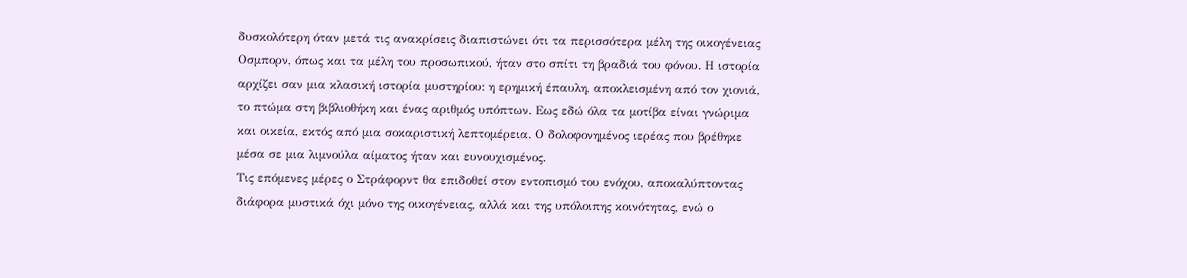δυσκολότερη όταν μετά τις ανακρίσεις διαπιστώνει ότι τα περισσότερα μέλη της οικογένειας Οσμπορν, όπως και τα μέλη του προσωπικού, ήταν στο σπίτι τη βραδιά του φόνου. Η ιστορία αρχίζει σαν μια κλασική ιστορία μυστηρίου: η ερημική έπαυλη, αποκλεισμένη από τον χιονιά, το πτώμα στη βιβλιοθήκη και ένας αριθμός υπόπτων. Εως εδώ όλα τα μοτίβα είναι γνώριμα και οικεία, εκτός από μια σοκαριστική λεπτομέρεια. Ο δολοφονημένος ιερέας που βρέθηκε μέσα σε μια λιμνούλα αίματος ήταν και ευνουχισμένος.
Τις επόμενες μέρες ο Στράφορντ θα επιδοθεί στον εντοπισμό του ενόχου, αποκαλύπτοντας διάφορα μυστικά όχι μόνο της οικογένειας, αλλά και της υπόλοιπης κοινότητας, ενώ ο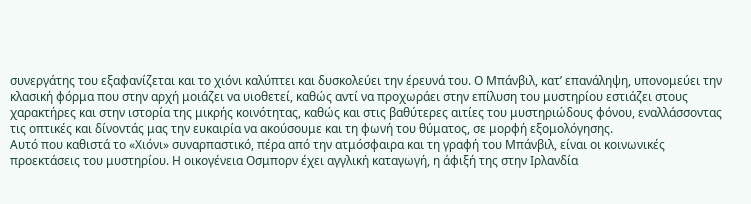συνεργάτης του εξαφανίζεται και το χιόνι καλύπτει και δυσκολεύει την έρευνά του. Ο Μπάνβιλ, κατ’ επανάληψη, υπονομεύει την κλασική φόρμα που στην αρχή μοιάζει να υιοθετεί, καθώς αντί να προχωράει στην επίλυση του μυστηρίου εστιάζει στους χαρακτήρες και στην ιστορία της μικρής κοινότητας, καθώς και στις βαθύτερες αιτίες του μυστηριώδους φόνου, εναλλάσσοντας τις οπτικές και δίνοντάς μας την ευκαιρία να ακούσουμε και τη φωνή του θύματος, σε μορφή εξομολόγησης.
Αυτό που καθιστά το «Χιόνι» συναρπαστικό, πέρα από την ατμόσφαιρα και τη γραφή του Μπάνβιλ, είναι οι κοινωνικές προεκτάσεις του μυστηρίου. Η οικογένεια Οσμπορν έχει αγγλική καταγωγή, η άφιξή της στην Ιρλανδία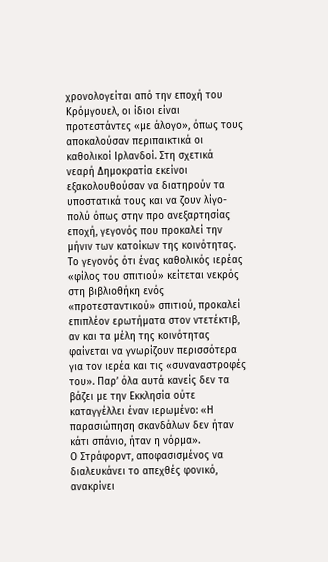χρονολογείται από την εποχή του Κρόμγουελ, οι ίδιοι είναι προτεστάντες «με άλογο», όπως τους αποκαλούσαν περιπαικτικά οι καθολικοί Ιρλανδοί. Στη σχετικά νεαρή Δημοκρατία εκείνοι εξακολουθούσαν να διατηρούν τα υποστατικά τους και να ζουν λίγο-πολύ όπως στην προ ανεξαρτησίας εποχή, γεγονός που προκαλεί την μήνιν των κατοίκων της κοινότητας. Το γεγονός ότι ένας καθολικός ιερέας «φίλος του σπιτιού» κείτεται νεκρός στη βιβλιοθήκη ενός «προτεσταντικού» σπιτιού, προκαλεί επιπλέον ερωτήματα στον ντετέκτιβ, αν και τα μέλη της κοινότητας φαίνεται να γνωρίζουν περισσότερα για τον ιερέα και τις «συναναστροφές του». Παρ’ όλα αυτά κανείς δεν τα βάζει με την Εκκλησία ούτε καταγγέλλει έναν ιερωμένο: «Η παρασιώπηση σκανδάλων δεν ήταν κάτι σπάνιο, ήταν η νόρμα».
Ο Στράφορντ, αποφασισμένος να διαλευκάνει το απεχθές φονικό, ανακρίνει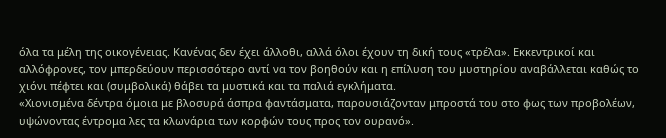όλα τα μέλη της οικογένειας. Κανένας δεν έχει άλλοθι, αλλά όλοι έχουν τη δική τους «τρέλα». Εκκεντρικοί και αλλόφρονες, τον μπερδεύουν περισσότερο αντί να τον βοηθούν και η επίλυση του μυστηρίου αναβάλλεται καθώς το χιόνι πέφτει και (συμβολικά) θάβει τα μυστικά και τα παλιά εγκλήματα.
«Χιονισμένα δέντρα όμοια με βλοσυρά άσπρα φαντάσματα, παρουσιάζονταν μπροστά του στο φως των προβολέων, υψώνοντας έντρομα λες τα κλωνάρια των κορφών τους προς τον ουρανό».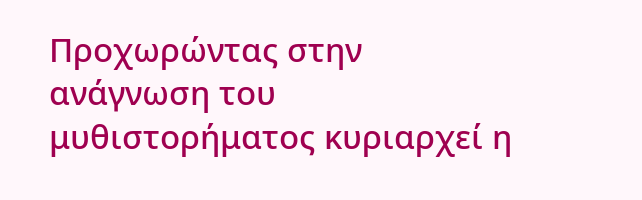Προχωρώντας στην ανάγνωση του μυθιστορήματος κυριαρχεί η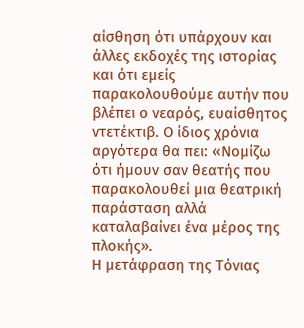αίσθηση ότι υπάρχουν και άλλες εκδοχές της ιστορίας και ότι εμείς παρακολουθούμε αυτήν που βλέπει ο νεαρός, ευαίσθητος ντετέκτιβ. Ο ίδιος χρόνια αργότερα θα πει: «Νομίζω ότι ήμουν σαν θεατής που παρακολουθεί μια θεατρική παράσταση αλλά καταλαβαίνει ένα μέρος της πλοκής».
Η μετάφραση της Τόνιας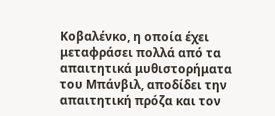Κοβαλένκο, η οποία έχει μεταφράσει πολλά από τα απαιτητικά μυθιστορήματα του Μπάνβιλ, αποδίδει την απαιτητική πρόζα και τον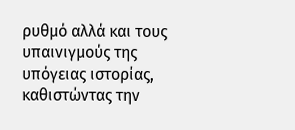ρυθμό αλλά και τους υπαινιγμούς της υπόγειας ιστορίας, καθιστώντας την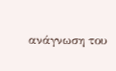ανάγνωση του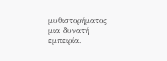μυθιστορήματος μια δυνατή εμπειρία.